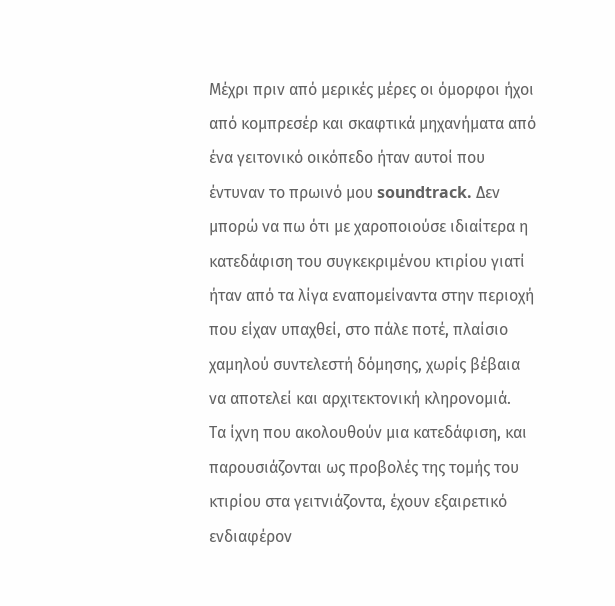Μέχρι πριν από μερικές μέρες οι όμορφοι ήχοι από κομπρεσέρ και σκαφτικά μηχανήματα από ένα γειτονικό οικόπεδο ήταν αυτοί που έντυναν το πρωινό μου soundtrack. Δεν μπορώ να πω ότι με χαροποιούσε ιδιαίτερα η κατεδάφιση του συγκεκριμένου κτιρίου γιατί ήταν από τα λίγα εναπομείναντα στην περιοχή που είχαν υπαχθεί, στο πάλε ποτέ, πλαίσιο χαμηλού συντελεστή δόμησης, χωρίς βέβαια να αποτελεί και αρχιτεκτονική κληρονομιά.
Τα ίχνη που ακολουθούν μια κατεδάφιση, και παρουσιάζονται ως προβολές της τομής του κτιρίου στα γειτνιάζοντα, έχουν εξαιρετικό ενδιαφέρον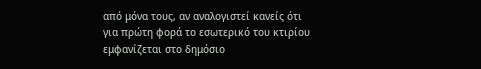από μόνα τους, αν αναλογιστεί κανείς ότι για πρώτη φορά το εσωτερικό του κτιρίου εμφανίζεται στο δημόσιο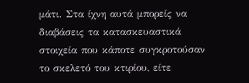μάτι. Στα ίχνη αυτά μπορείς να διαβάσεις τα κατασκευαστικά στοιχεία που κάποτε συγκροτούσαν το σκελετό του κτιρίου, είτε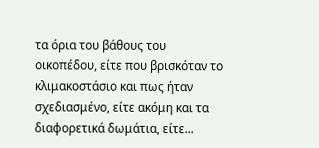τα όρια του βάθους του οικοπέδου, είτε που βρισκόταν το κλιμακοστάσιο και πως ήταν σχεδιασμένο, είτε ακόμη και τα διαφορετικά δωμάτια, είτε...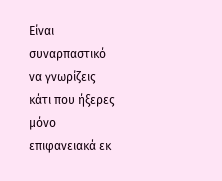Είναι συναρπαστικό να γνωρίζεις κάτι που ήξερες μόνο επιφανειακά εκ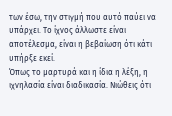των έσω, την στιγμή που αυτό παύει να υπάρχει. Το ίχνος άλλωστε είναι αποτέλεσμα, είναι η βεβαίωση ότι κάτι υπήρξε εκεί.
Όπως το μαρτυρά και η ίδια η λέξη, η ιχνηλασία είναι διαδικασία. Νιώθεις ότι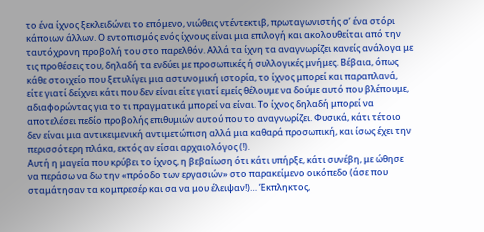το ένα ίχνος ξεκλειδώνει το επόμενο, νιώθεις ντέντεκτιβ, πρωταγωνιστής σ’ ένα στόρι κάποιων άλλων. Ο εντοπισμός ενός ίχνους είναι μια επιλογή και ακολουθείται από την ταυτόχρονη προβολή του στο παρελθόν. Αλλά τα ίχνη τα αναγνωρίζει κανείς ανάλογα με τις προθέσεις του, δηλαδή τα ενδύει με προσωπικές ή συλλογικές μνήμες. Βέβαια, όπως κάθε στοιχείο που ξετυλίγει μια αστυνομική ιστορία, το ίχνος μπορεί και παραπλανά, είτε γιατί δείχνει κάτι που δεν είναι είτε γιατί εμείς θέλουμε να δούμε αυτό που βλέπουμε, αδιαφορώντας για το τι πραγματικά μπορεί να είναι. Το ίχνος δηλαδή μπορεί να αποτελέσει πεδίο προβολής επιθυμιών αυτού που το αναγνωρίζει. Φυσικά, κάτι τέτοιο δεν είναι μια αντικειμενική αντιμετώπιση αλλά μια καθαρά προσωπική, και ίσως έχει την περισσότερη πλάκα, εκτός αν είσαι αρχαιολόγος (!).
Αυτή η μαγεία που κρύβει το ίχνος, η βεβαίωση ότι κάτι υπήρξε, κάτι συνέβη, με ώθησε να περάσω να δω την «πρόοδο των εργασιών» στο παρακείμενο οικόπεδο (άσε που σταμάτησαν τα κομπρεσέρ και σα να μου έλειψαν!)… Έκπληκτος,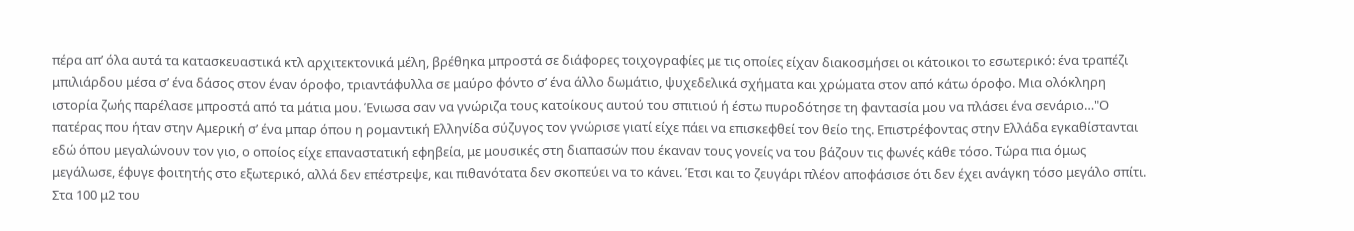πέρα απ’ όλα αυτά τα κατασκευαστικά κτλ αρχιτεκτονικά μέλη, βρέθηκα μπροστά σε διάφορες τοιχογραφίες με τις οποίες είχαν διακοσμήσει οι κάτοικοι το εσωτερικό: ένα τραπέζι μπιλιάρδου μέσα σ’ ένα δάσος στον έναν όροφο, τριαντάφυλλα σε μαύρο φόντο σ’ ένα άλλο δωμάτιο, ψυχεδελικά σχήματα και χρώματα στον από κάτω όροφο. Μια ολόκληρη ιστορία ζωής παρέλασε μπροστά από τα μάτια μου. Ένιωσα σαν να γνώριζα τους κατοίκους αυτού του σπιτιού ή έστω πυροδότησε τη φαντασία μου να πλάσει ένα σενάριο…"Ο πατέρας που ήταν στην Αμερική σ’ ένα μπαρ όπου η ρομαντική Ελληνίδα σύζυγος τον γνώρισε γιατί είχε πάει να επισκεφθεί τον θείο της. Επιστρέφοντας στην Ελλάδα εγκαθίστανται εδώ όπου μεγαλώνουν τον γιο, ο οποίος είχε επαναστατική εφηβεία, με μουσικές στη διαπασών που έκαναν τους γονείς να του βάζουν τις φωνές κάθε τόσο. Τώρα πια όμως μεγάλωσε, έφυγε φοιτητής στο εξωτερικό, αλλά δεν επέστρεψε, και πιθανότατα δεν σκοπεύει να το κάνει. Έτσι και το ζευγάρι πλέον αποφάσισε ότι δεν έχει ανάγκη τόσο μεγάλο σπίτι. Στα 100 μ2 του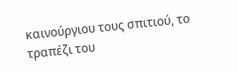καινούργιου τους σπιτιού, το τραπέζι του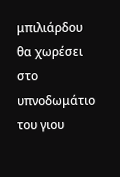μπιλιάρδου θα χωρέσει στο υπνοδωμάτιο του γιου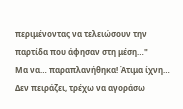περιμένοντας να τελειώσουν την παρτίδα που άφησαν στη μέση…"
Μα να… παραπλανήθηκα! Άτιμα ίχνη… Δεν πειράζει, τρέχω να αγοράσω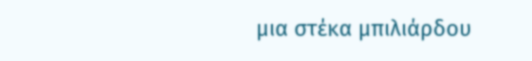μια στέκα μπιλιάρδου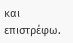και επιστρέφω.